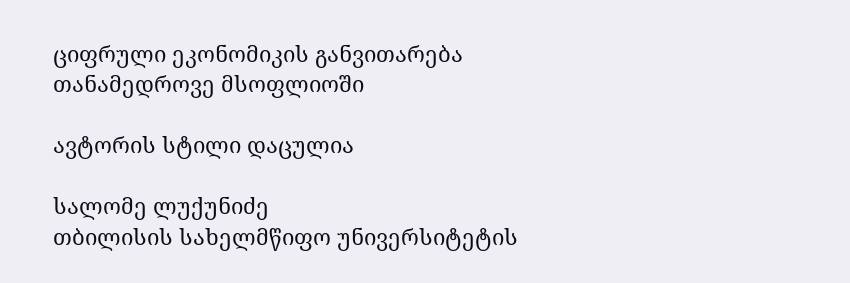ციფრული ეკონომიკის განვითარება თანამედროვე მსოფლიოში

ავტორის სტილი დაცულია

სალომე ლუქუნიძე
თბილისის სახელმწიფო უნივერსიტეტის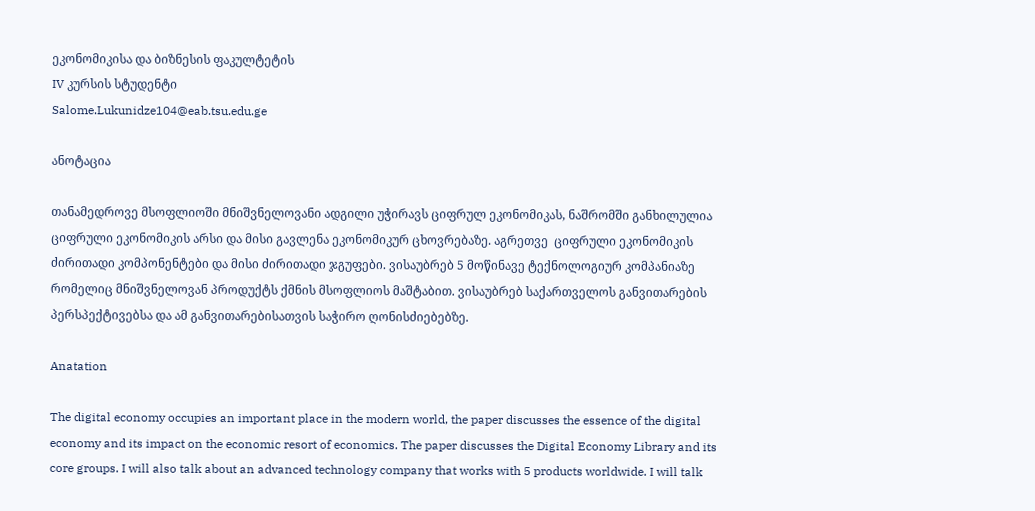ეკონომიკისა და ბიზნესის ფაკულტეტის
IV კურსის სტუდენტი
Salome.Lukunidze104@eab.tsu.edu.ge

ანოტაცია

თანამედროვე მსოფლიოში მნიშვნელოვანი ადგილი უჭირავს ციფრულ ეკონომიკას, ნაშრომში განხილულია ციფრული ეკონომიკის არსი და მისი გავლენა ეკონომიკურ ცხოვრებაზე. აგრეთვე  ციფრული ეკონომიკის ძირითადი კომპონენტები და მისი ძირითადი ჯგუფები. ვისაუბრებ 5 მოწინავე ტექნოლოგიურ კომპანიაზე რომელიც მნიშვნელოვან პროდუქტს ქმნის მსოფლიოს მაშტაბით. ვისაუბრებ საქართველოს განვითარების პერსპექტივებსა და ამ განვითარებისათვის საჭირო ღონისძიებებზე.

Anatation

The digital economy occupies an important place in the modern world, the paper discusses the essence of the digital economy and its impact on the economic resort of economics. The paper discusses the Digital Economy Library and its core groups. I will also talk about an advanced technology company that works with 5 products worldwide. I will talk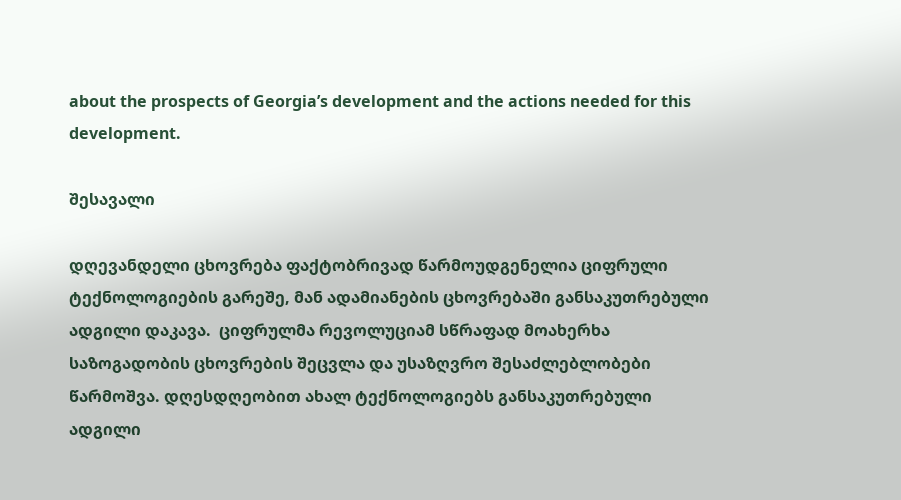about the prospects of Georgia’s development and the actions needed for this development.

შესავალი

დღევანდელი ცხოვრება ფაქტობრივად წარმოუდგენელია ციფრული ტექნოლოგიების გარეშე, მან ადამიანების ცხოვრებაში განსაკუთრებული ადგილი დაკავა.  ციფრულმა რევოლუციამ სწრაფად მოახერხა საზოგადობის ცხოვრების შეცვლა და უსაზღვრო შესაძლებლობები წარმოშვა. დღესდღეობით ახალ ტექნოლოგიებს განსაკუთრებული ადგილი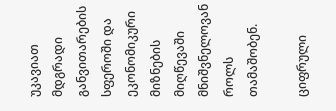უკავიათ მდგრადი განვითარების სფეროში და ეკონომიკური მიზნების მიღწევაში მნიშვნელოვან როლს თამაშობენ.

ციფრული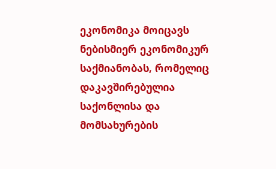ეკონომიკა მოიცავს ნებისმიერ ეკონომიკურ საქმიანობას, რომელიც დაკავშირებულია საქონლისა და მომსახურების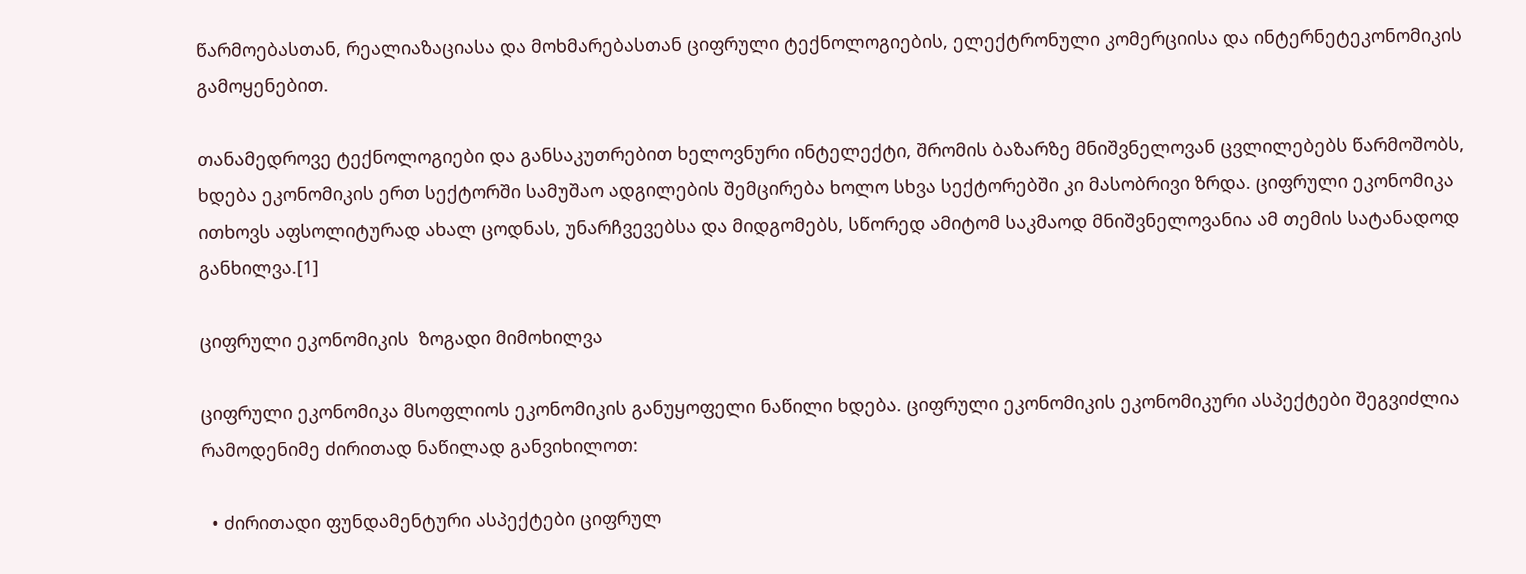წარმოებასთან, რეალიაზაციასა და მოხმარებასთან ციფრული ტექნოლოგიების, ელექტრონული კომერციისა და ინტერნეტეკონომიკის გამოყენებით.

თანამედროვე ტექნოლოგიები და განსაკუთრებით ხელოვნური ინტელექტი, შრომის ბაზარზე მნიშვნელოვან ცვლილებებს წარმოშობს, ხდება ეკონომიკის ერთ სექტორში სამუშაო ადგილების შემცირება ხოლო სხვა სექტორებში კი მასობრივი ზრდა. ციფრული ეკონომიკა ითხოვს აფსოლიტურად ახალ ცოდნას, უნარჩვევებსა და მიდგომებს, სწორედ ამიტომ საკმაოდ მნიშვნელოვანია ამ თემის სატანადოდ განხილვა.[1]

ციფრული ეკონომიკის  ზოგადი მიმოხილვა

ციფრული ეკონომიკა მსოფლიოს ეკონომიკის განუყოფელი ნაწილი ხდება. ციფრული ეკონომიკის ეკონომიკური ასპექტები შეგვიძლია რამოდენიმე ძირითად ნაწილად განვიხილოთ:

  • ძირითადი ფუნდამენტური ასპექტები ციფრულ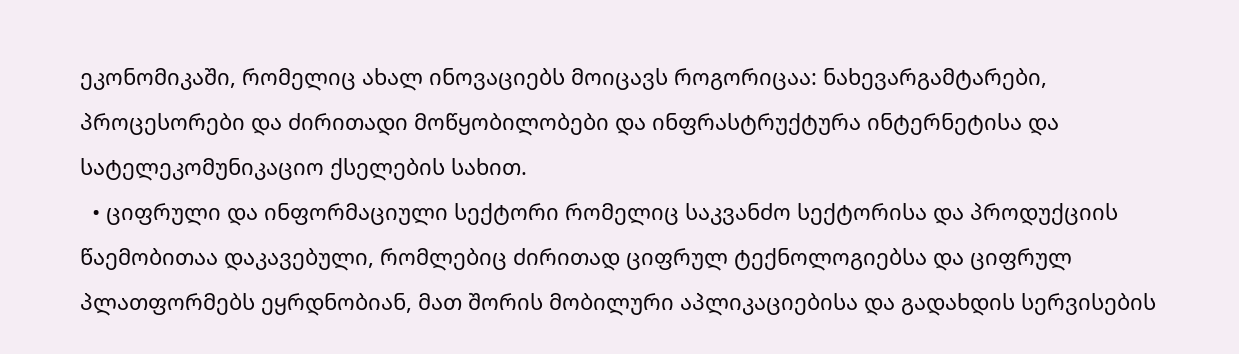ეკონომიკაში, რომელიც ახალ ინოვაციებს მოიცავს როგორიცაა: ნახევარგამტარები, პროცესორები და ძირითადი მოწყობილობები და ინფრასტრუქტურა ინტერნეტისა და სატელეკომუნიკაციო ქსელების სახით.
  • ციფრული და ინფორმაციული სექტორი რომელიც საკვანძო სექტორისა და პროდუქციის წაემობითაა დაკავებული, რომლებიც ძირითად ციფრულ ტექნოლოგიებსა და ციფრულ პლათფორმებს ეყრდნობიან, მათ შორის მობილური აპლიკაციებისა და გადახდის სერვისების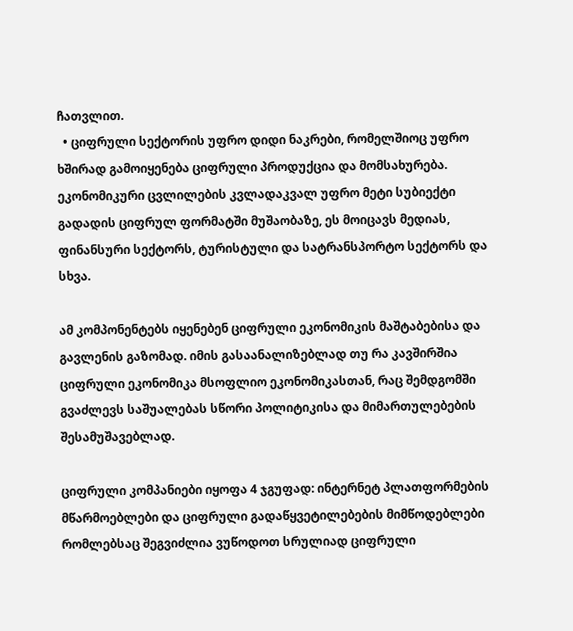ჩათვლით.
  • ციფრული სექტორის უფრო დიდი ნაკრები, რომელშიოც უფრო ხშირად გამოიყენება ციფრული პროდუქცია და მომსახურება. ეკონომიკური ცვლილების კვლადაკვალ უფრო მეტი სუბიექტი გადადის ციფრულ ფორმატში მუშაობაზე, ეს მოიცავს მედიას, ფინანსური სექტორს, ტურისტული და სატრანსპორტო სექტორს და სხვა.

ამ კომპონენტებს იყენებენ ციფრული ეკონომიკის მაშტაბებისა და გავლენის გაზომად. იმის გასაანალიზებლად თუ რა კავშირშია ციფრული ეკონომიკა მსოფლიო ეკონომიკასთან, რაც შემდგომში გვაძლევს საშუალებას სწორი პოლიტიკისა და მიმართულებების შესამუშავებლად.

ციფრული კომპანიები იყოფა 4 ჯგუფად: ინტერნეტ პლათფორმების მწარმოებლები და ციფრული გადაწყვეტილებების მიმწოდებლები რომლებსაც შეგვიძლია ვუწოდოთ სრულიად ციფრული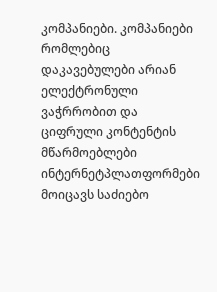კომპანიები. კომპანიები რომლებიც დაკავებულები არიან ელექტრონული ვაჭრრობით და ციფრული კონტენტის მწარმოებლები  ინტერნეტპლათფორმები მოიცავს საძიებო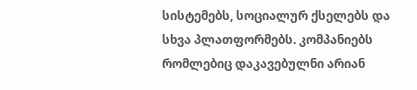სისტემებს, სოციალურ ქსელებს და სხვა პლათფორმებს. კომპანიებს რომლებიც დაკავებულნი არიან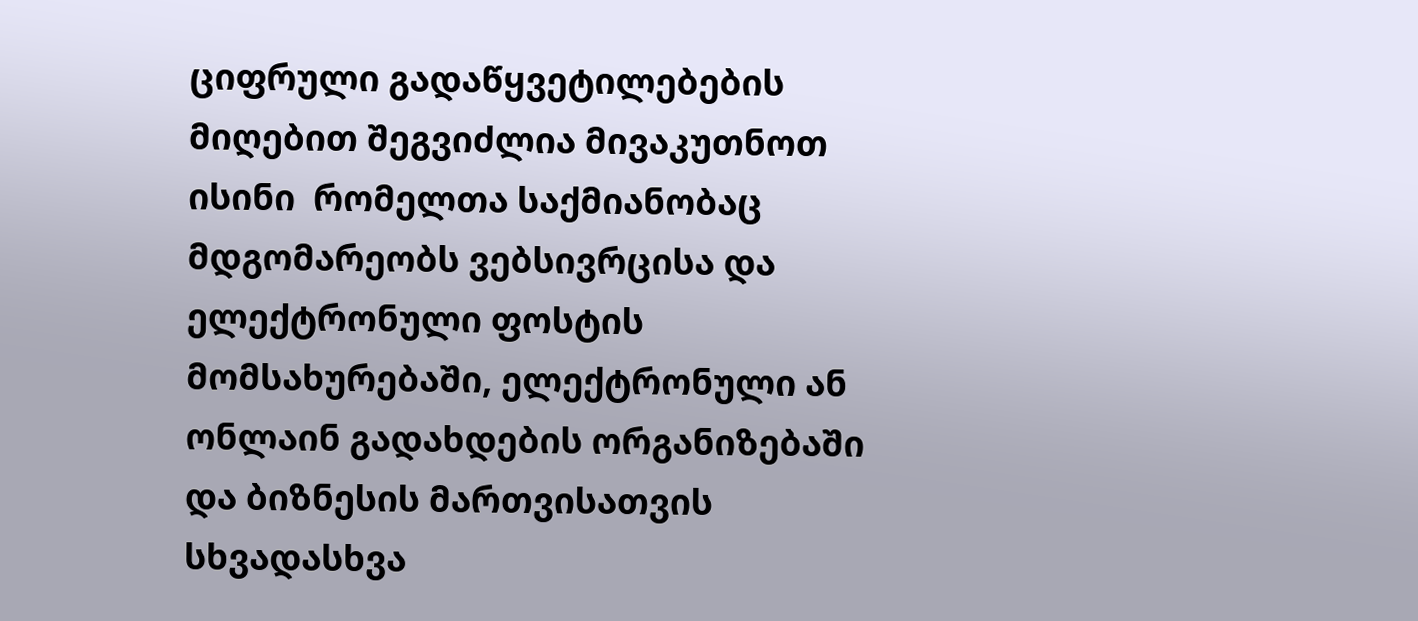ციფრული გადაწყვეტილებების მიღებით შეგვიძლია მივაკუთნოთ ისინი  რომელთა საქმიანობაც მდგომარეობს ვებსივრცისა და ელექტრონული ფოსტის მომსახურებაში, ელექტრონული ან ონლაინ გადახდების ორგანიზებაში და ბიზნესის მართვისათვის სხვადასხვა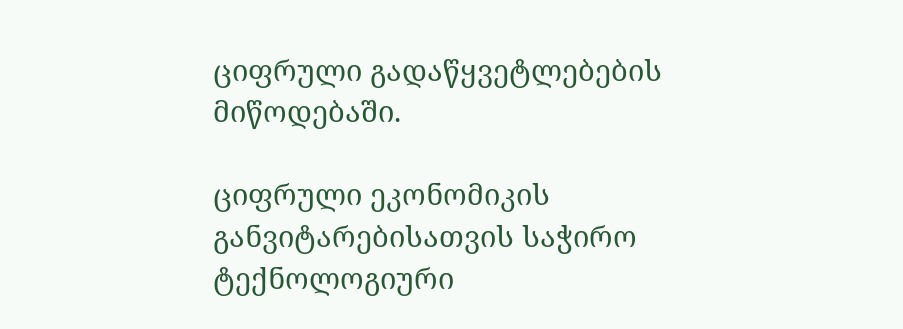ციფრული გადაწყვეტლებების მიწოდებაში.

ციფრული ეკონომიკის განვიტარებისათვის საჭირო ტექნოლოგიური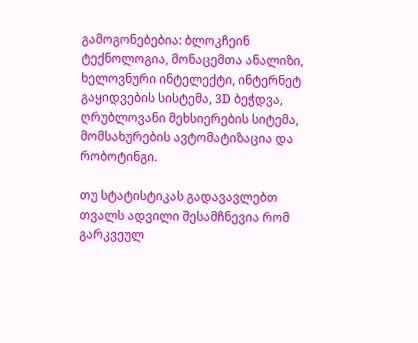გამოგონებებია: ბლოკჩეინ ტექნოლოგია, მონაცემთა ანალიზი, ხელოვნური ინტელექტი, ინტერნეტ გაყიდვების სისტემა, 3D ბეჭდვა, ღრუბლოვანი მეხსიერების სიტემა, მომსახურების ავტომატიზაცია და რობოტინგი.

თუ სტატისტიკას გადავავლებთ თვალს ადვილი შესამჩნევია რომ გარკვეულ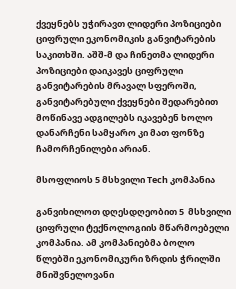ქვეყნებს უჭირავთ ლიდერი პოზიციები ციფრული ეკონომიკის განვიტარების საკითხში. აშშ-მ და ჩინეთმა ლიდერი პოზიციები დაიკავეს ციფრული განვიტარების მრავალ სფეროში, განვიტარებული ქვეყნები შედარებით მოწინავე ადგილებს იკავებენ ხოლო დანარჩენი სამყარო კი მათ ფონზე ჩამორჩენილები არიან.

მსოფლიოს 5 მსხვილი Tech კომპანია

განვიხილოთ დღესდღეობით 5  მსხვილი ციფრული ტექნოლოგიის მწარმოებელი კომპანია. ამ კომპანიებმა ბოლო წლებში ეკონომიკური ზრდის ჭრილში მნიშვნელოვანი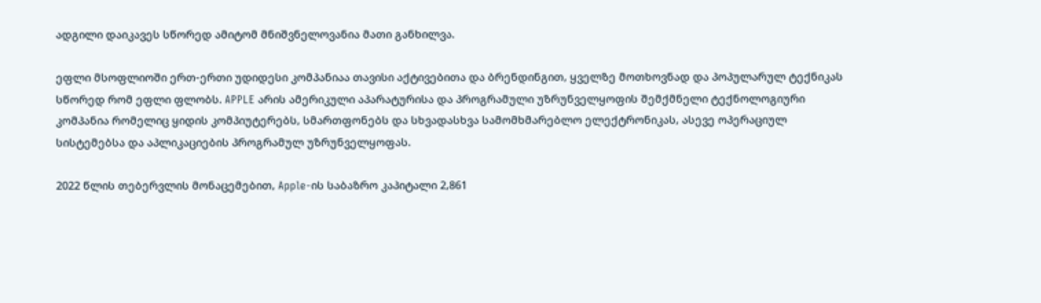ადგილი დაიკავეს სწორედ ამიტომ მნიშვნელოვანია მათი განხილვა.

ეფლი მსოფლიოში ერთ-ერთი უდიდესი კომპანიაა თავისი აქტივებითა და ბრენდინგით, ყველზე მოთხოვნად და პოპულარულ ტექნიკას სწორედ რომ ეფლი ფლობს. APPLE არის ამერიკული აპარატურისა და პროგრამული უზრუნველყოფის შემქმნელი ტექნოლოგიური კომპანია რომელიც ყიდის კომპიუტერებს, სმართფონებს და სხვადასხვა სამომხმარებლო ელექტრონიკას, ასევე ოპერაციულ სისტემებსა და აპლიკაციების პროგრამულ უზრუნველყოფას.

2022 წლის თებერვლის მონაცემებით, Apple-ის საბაზრო კაპიტალი 2,861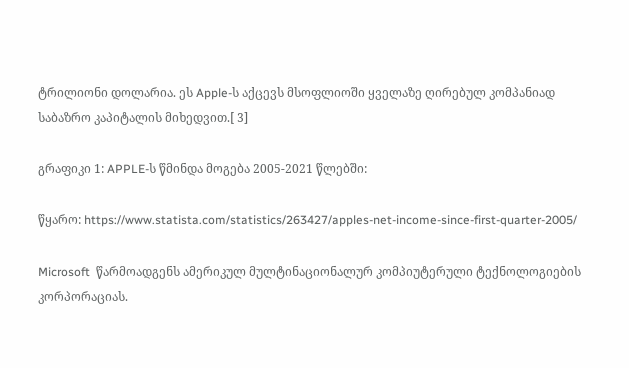ტრილიონი დოლარია. ეს Apple-ს აქცევს მსოფლიოში ყველაზე ღირებულ კომპანიად საბაზრო კაპიტალის მიხედვით.[ 3]

გრაფიკი 1: APPLE-ს წმინდა მოგება 2005-2021 წლებში:

წყარო: https://www.statista.com/statistics/263427/apples-net-income-since-first-quarter-2005/

Microsoft  წარმოადგენს ამერიკულ მულტინაციონალურ კომპიუტერული ტექნოლოგიების კორპორაციას.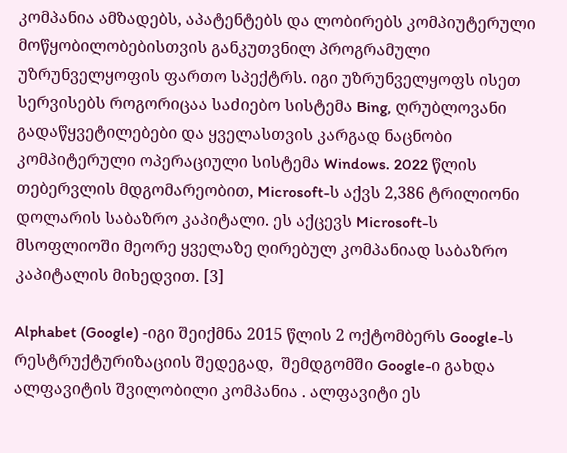კომპანია ამზადებს, აპატენტებს და ლობირებს კომპიუტერული მოწყობილობებისთვის განკუთვნილ პროგრამული უზრუნველყოფის ფართო სპექტრს. იგი უზრუნველყოფს ისეთ სერვისებს როგორიცაა საძიებო სისტემა Bing, ღრუბლოვანი გადაწყვეტილებები და ყველასთვის კარგად ნაცნობი კომპიტერული ოპერაციული სისტემა Windows. 2022 წლის თებერვლის მდგომარეობით, Microsoft-ს აქვს 2,386 ტრილიონი დოლარის საბაზრო კაპიტალი. ეს აქცევს Microsoft-ს მსოფლიოში მეორე ყველაზე ღირებულ კომპანიად საბაზრო კაპიტალის მიხედვით. [3]

Alphabet (Google) -იგი შეიქმნა 2015 წლის 2 ოქტომბერს Google-ს რესტრუქტურიზაციის შედეგად,  შემდგომში Google-ი გახდა ალფავიტის შვილობილი კომპანია . ალფავიტი ეს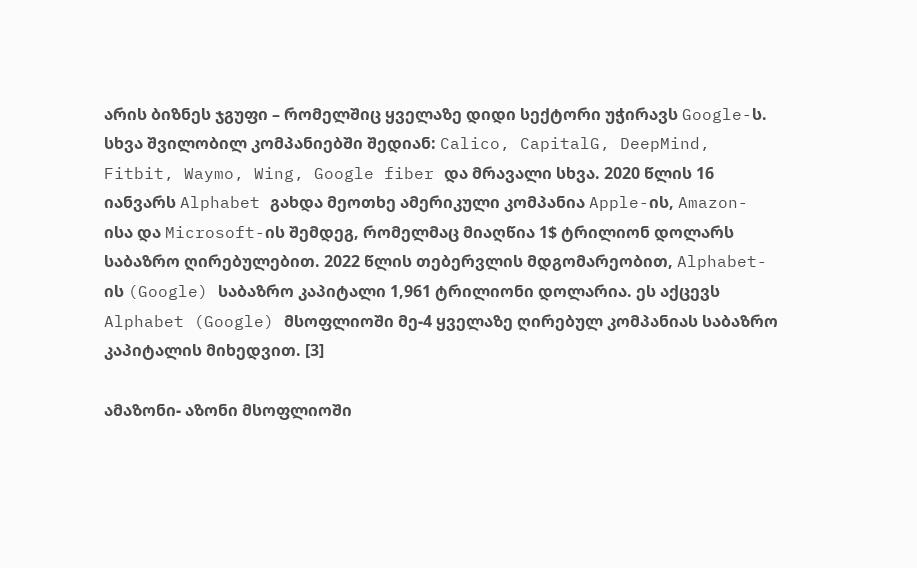არის ბიზნეს ჯგუფი – რომელშიც ყველაზე დიდი სექტორი უჭირავს Google-ს. სხვა შვილობილ კომპანიებში შედიან: Calico, CapitalG, DeepMind, Fitbit, Waymo, Wing, Google fiber და მრავალი სხვა. 2020 წლის 16 იანვარს Alphabet გახდა მეოთხე ამერიკული კომპანია Apple-ის, Amazon- ისა და Microsoft-ის შემდეგ, რომელმაც მიაღწია 1$ ტრილიონ დოლარს საბაზრო ღირებულებით. 2022 წლის თებერვლის მდგომარეობით, Alphabet-ის (Google) საბაზრო კაპიტალი 1,961 ტრილიონი დოლარია. ეს აქცევს Alphabet (Google) მსოფლიოში მე-4 ყველაზე ღირებულ კომპანიას საბაზრო კაპიტალის მიხედვით. [3]

ამაზონი- აზონი მსოფლიოში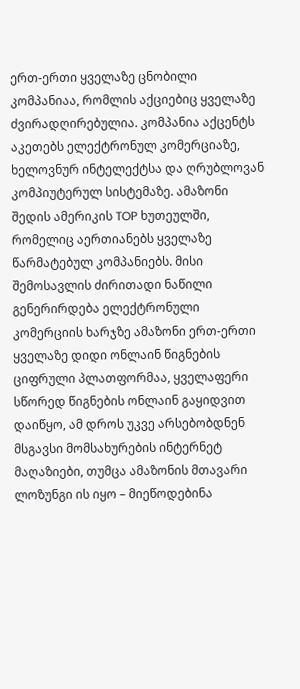ერთ-ერთი ყველაზე ცნობილი კომპანიაა, რომლის აქციებიც ყველაზე ძვირადღირებულია. კომპანია აქცენტს აკეთებს ელექტრონულ კომერციაზე, ხელოვნურ ინტელექტსა და ღრუბლოვან კომპიუტერულ სისტემაზე. ამაზონი შედის ამერიკის TOP ხუთეულში, რომელიც აერთიანებს ყველაზე წარმატებულ კომპანიებს. მისი შემოსავლის ძირითადი ნაწილი გენერირდება ელექტრონული კომერციის ხარჯზე ამაზონი ერთ-ერთი ყველაზე დიდი ონლაინ წიგნების ციფრული პლათფორმაა, ყველაფერი სწორედ წიგნების ონლაინ გაყიდვით დაიწყო, ამ დროს უკვე არსებობდნენ მსგავსი მომსახურების ინტერნეტ მაღაზიები, თუმცა ამაზონის მთავარი ლოზუნგი ის იყო – მიეწოდებინა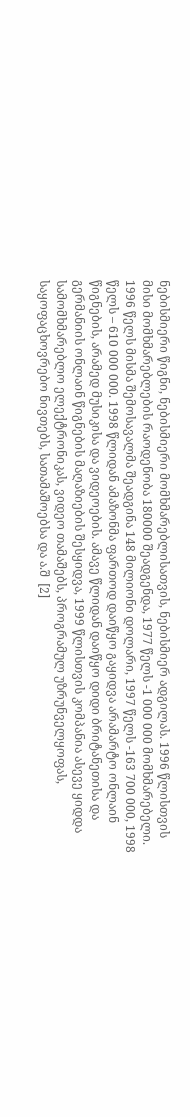ნებისმიერი წიგნი, ნებისმიერი მომხმარებლისათვის, ნებისმიერ ადგილას. 1996 წლისთვის მისი მომხმარებლების რაოდენობა 180000 შეადგენდა, 1977 წელს -1 000 000 მომხმარებელი. 1996 წელს მისმა შემოსავალმა შეადგინა 148 მილიონი დოლარი, 1997 წელს -163 700 000, 1998 წელს – 610 000 000. 1998 წლიდან ამაზონმა ფართოდ დაიწყო გაყიდვა არამარტო ონლაინ წიგნების, არამედ მუსიკისა და ვიდეოების. ამავე წლიდან დაიწყო დიდი ბრიტანეთისა და გერმანიის ონლაინ წიგნების მაღაზიების შესყიდვა, 1999 წლისთვის კომპანია ასევე ყიდდა სამომხმარებლო ელექტრონიკას, ვიდეო თამაშებს, პროგრამულ უზრუნველყოფას, საყოფაცხოვრებო ნივთებს, სათამაშოებსა და ა.შ  [2]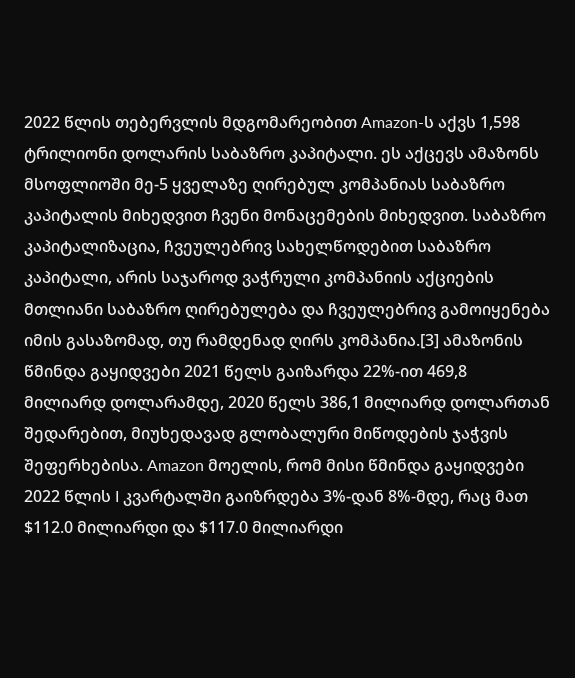2022 წლის თებერვლის მდგომარეობით Amazon-ს აქვს 1,598 ტრილიონი დოლარის საბაზრო კაპიტალი. ეს აქცევს ამაზონს მსოფლიოში მე-5 ყველაზე ღირებულ კომპანიას საბაზრო კაპიტალის მიხედვით ჩვენი მონაცემების მიხედვით. საბაზრო კაპიტალიზაცია, ჩვეულებრივ სახელწოდებით საბაზრო კაპიტალი, არის საჯაროდ ვაჭრული კომპანიის აქციების მთლიანი საბაზრო ღირებულება და ჩვეულებრივ გამოიყენება იმის გასაზომად, თუ რამდენად ღირს კომპანია.[3] ამაზონის წმინდა გაყიდვები 2021 წელს გაიზარდა 22%-ით 469,8 მილიარდ დოლარამდე, 2020 წელს 386,1 მილიარდ დოლართან შედარებით, მიუხედავად გლობალური მიწოდების ჯაჭვის შეფერხებისა. Amazon მოელის, რომ მისი წმინდა გაყიდვები 2022 წლის I კვარტალში გაიზრდება 3%-დან 8%-მდე, რაც მათ $112.0 მილიარდი და $117.0 მილიარდი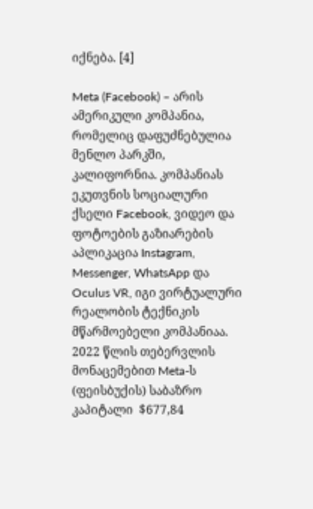იქნება. [4]

Meta (Facebook) – არის ამერიკული კომპანია, რომელიც დაფუძნებულია მენლო პარკში, კალიფორნია. კომპანიას ეკუთვნის სოციალური ქსელი Facebook, ვიდეო და ფოტოების გაზიარების აპლიკაცია Instagram, Messenger, WhatsApp და Oculus VR, იგი ვირტუალური რეალობის ტექნიკის მწარმოებელი კომპანიაა. 2022 წლის თებერვლის მონაცემებით Meta-ს (ფეისბუქის) საბაზრო კაპიტალი  $677,84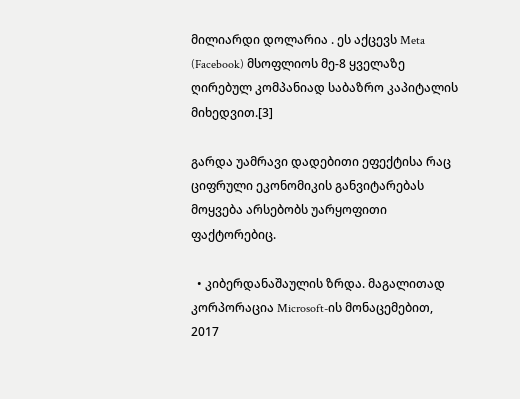მილიარდი დოლარია . ეს აქცევს Meta (Facebook) მსოფლიოს მე-8 ყველაზე ღირებულ კომპანიად საბაზრო კაპიტალის მიხედვით.[3]

გარდა უამრავი დადებითი ეფექტისა რაც ციფრული ეკონომიკის განვიტარებას მოყვება არსებობს უარყოფითი ფაქტორებიც.

  • კიბერდანაშაულის ზრდა. მაგალითად კორპორაცია Microsoft-ის მონაცემებით, 2017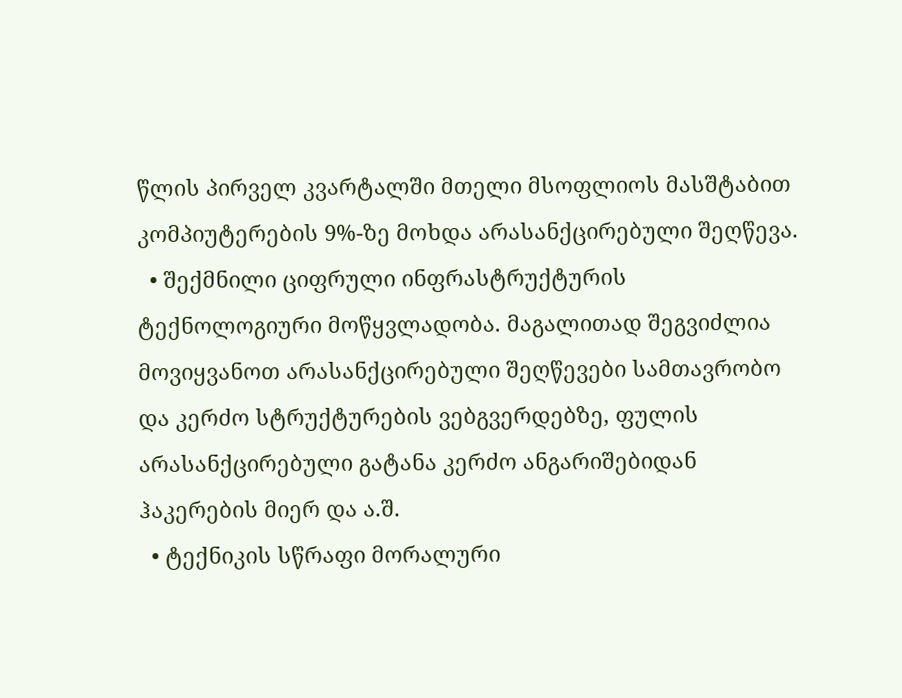წლის პირველ კვარტალში მთელი მსოფლიოს მასშტაბით კომპიუტერების 9%-ზე მოხდა არასანქცირებული შეღწევა.
  • შექმნილი ციფრული ინფრასტრუქტურის ტექნოლოგიური მოწყვლადობა. მაგალითად შეგვიძლია მოვიყვანოთ არასანქცირებული შეღწევები სამთავრობო და კერძო სტრუქტურების ვებგვერდებზე, ფულის არასანქცირებული გატანა კერძო ანგარიშებიდან ჰაკერების მიერ და ა.შ.
  • ტექნიკის სწრაფი მორალური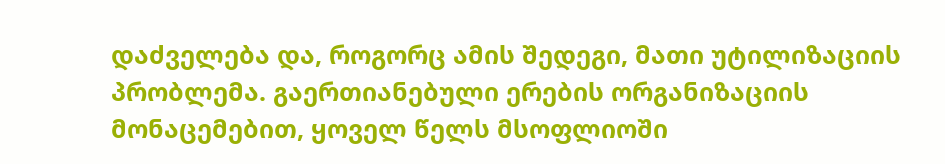დაძველება და, როგორც ამის შედეგი, მათი უტილიზაციის პრობლემა. გაერთიანებული ერების ორგანიზაციის მონაცემებით, ყოველ წელს მსოფლიოში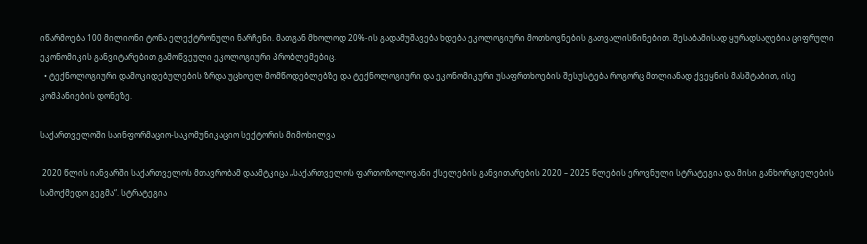იწარმოება 100 მილიონი ტონა ელექტრონული ნარჩენი. მათგან მხოლოდ 20%-ის გადამუშავება ხდება ეკოლოგიური მოთხოვნების გათვალისწინებით. შესაბამისად ყურადსაღებია ციფრული ეკონომიკის განვიტარებით გამოწვეული ეკოლოგიური პრობლემებიც.
  • ტექნოლოგიური დამოკიდებულების ზრდა უცხოელ მომწოდებლებზე და ტექნოლოგიური და ეკონომიკური უსაფრთხოების შესუსტება როგორც მთლიანად ქვეყნის მასშტაბით, ისე კომპანიების დონეზე.

საქართველოში საინფორმაციო-საკომუნიკაციო სექტორის მიმოხილვა

 2020 წლის იანვარში საქართველოს მთავრობამ დაამტკიცა „საქართველოს ფართოზოლოვანი ქსელების განვითარების 2020 – 2025 წლების ეროვნული სტრატეგია და მისი განხორციელების სამოქმედო გეგმა“. სტრატეგია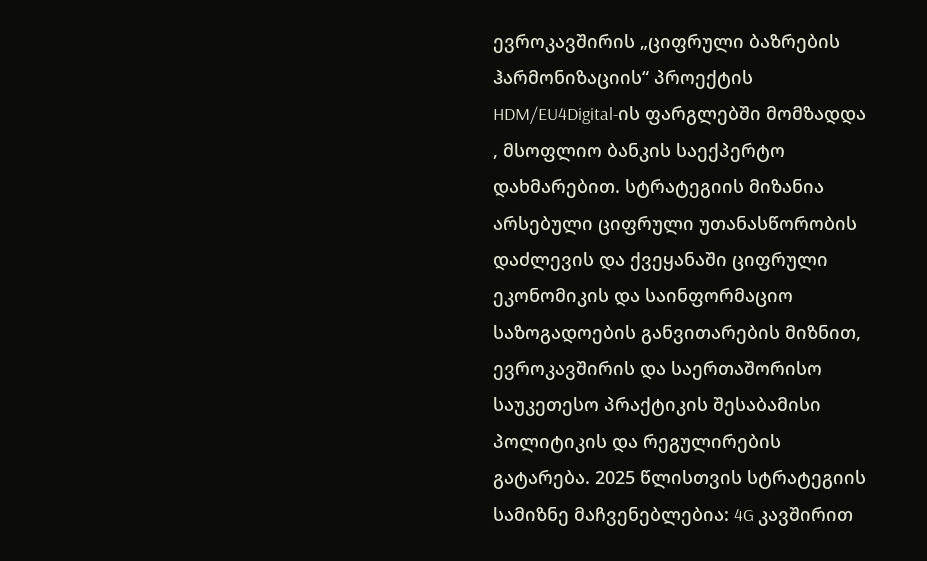ევროკავშირის „ციფრული ბაზრების ჰარმონიზაციის“ პროექტის HDM/EU4Digital-ის ფარგლებში მომზადდა , მსოფლიო ბანკის საექპერტო დახმარებით. სტრატეგიის მიზანია არსებული ციფრული უთანასწორობის დაძლევის და ქვეყანაში ციფრული ეკონომიკის და საინფორმაციო საზოგადოების განვითარების მიზნით, ევროკავშირის და საერთაშორისო  საუკეთესო პრაქტიკის შესაბამისი პოლიტიკის და რეგულირების გატარება. 2025 წლისთვის სტრატეგიის სამიზნე მაჩვენებლებია: 4G კავშირით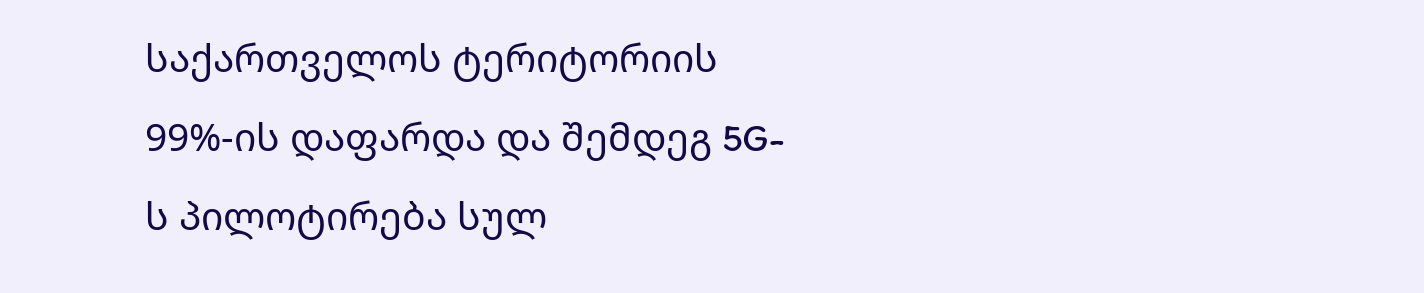საქართველოს ტერიტორიის 99%-ის დაფარდა და შემდეგ 5G-ს პილოტირება სულ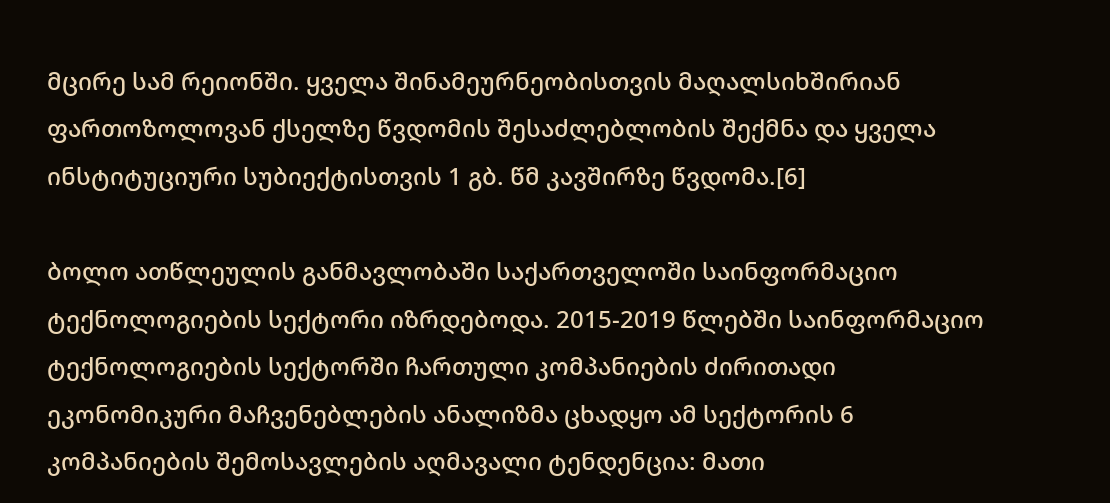მცირე სამ რეიონში. ყველა შინამეურნეობისთვის მაღალსიხშირიან ფართოზოლოვან ქსელზე წვდომის შესაძლებლობის შექმნა და ყველა ინსტიტუციური სუბიექტისთვის 1 გბ. წმ კავშირზე წვდომა.[6]

ბოლო ათწლეულის განმავლობაში საქართველოში საინფორმაციო ტექნოლოგიების სექტორი იზრდებოდა. 2015-2019 წლებში საინფორმაციო ტექნოლოგიების სექტორში ჩართული კომპანიების ძირითადი ეკონომიკური მაჩვენებლების ანალიზმა ცხადყო ამ სექტორის 6 კომპანიების შემოსავლების აღმავალი ტენდენცია: მათი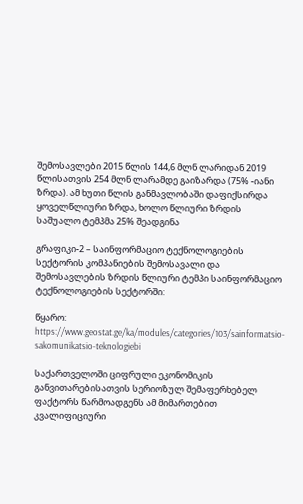შემოსავლები 2015 წლის 144,6 მლნ ლარიდან 2019 წლისათვის 254 მლნ ლარამდე გაიზარდა (75% -იანი ზრდა). ამ ხუთი წლის განმავლობაში დაფიქსირდა ყოველწლიური ზრდა, ხოლო წლიური ზრდის საშუალო ტემპმა 25% შეადგინა

გრაფიკი-2 – საინფორმაციო ტექნოლოგიების სექტორის კომპანიების შემოსავალი და შემოსავლების ზრდის წლიური ტემპი საინფორმაციო ტექნოლოგიების სექტორში:

წყარო: https://www.geostat.ge/ka/modules/categories/103/sainformatsio-sakomunikatsio-teknologiebi

საქართველოში ციფრული ეკონომიკის განვითარებისათვის სერიოზულ შემაფერხებელ ფაქტორს წარმოადგენს ამ მიმართებით კვალიფიციური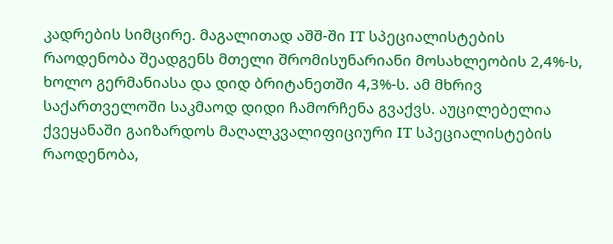კადრების სიმცირე. მაგალითად აშშ-ში IT სპეციალისტების რაოდენობა შეადგენს მთელი შრომისუნარიანი მოსახლეობის 2,4%-ს, ხოლო გერმანიასა და დიდ ბრიტანეთში 4,3%-ს. ამ მხრივ საქართველოში საკმაოდ დიდი ჩამორჩენა გვაქვს. აუცილებელია ქვეყანაში გაიზარდოს მაღალკვალიფიციური IT სპეციალისტების რაოდენობა,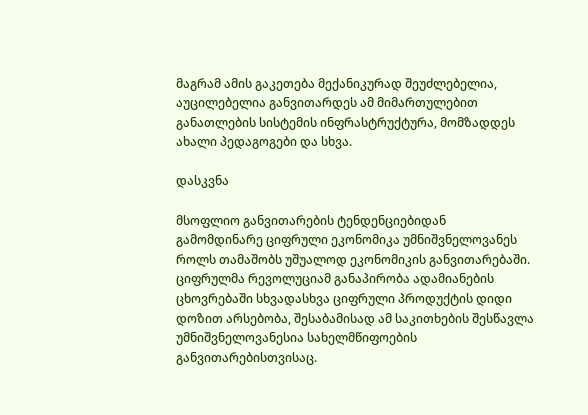მაგრამ ამის გაკეთება მექანიკურად შეუძლებელია, აუცილებელია განვითარდეს ამ მიმართულებით განათლების სისტემის ინფრასტრუქტურა, მომზადდეს ახალი პედაგოგები და სხვა.

დასკვნა

მსოფლიო განვითარების ტენდენციებიდან გამომდინარე ციფრული ეკონომიკა უმნიშვნელოვანეს როლს თამაშობს უშუალოდ ეკონომიკის განვითარებაში. ციფრულმა რევოლუციამ განაპირობა ადამიანების ცხოვრებაში სხვადასხვა ციფრული პროდუქტის დიდი დოზით არსებობა, შესაბამისად ამ საკითხების შესწავლა უმნიშვნელოვანესია სახელმწიფოების განვითარებისთვისაც.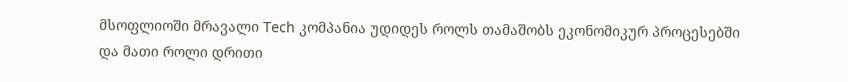მსოფლიოში მრავალი Tech კომპანია უდიდეს როლს თამაშობს ეკონომიკურ პროცესებში და მათი როლი დრითი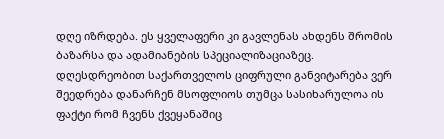დღე იზრდება. ეს ყველაფერი კი გავლენას ახდენს შრომის ბაზარსა და ადამიანების სპეციალიზაციაზეც. დღესდრეობით საქართველოს ციფრული განვიტარება ვერ შეედრება დანარჩენ მსოფლიოს თუმცა სასიხარულოა ის ფაქტი რომ ჩვენს ქვეყანაშიც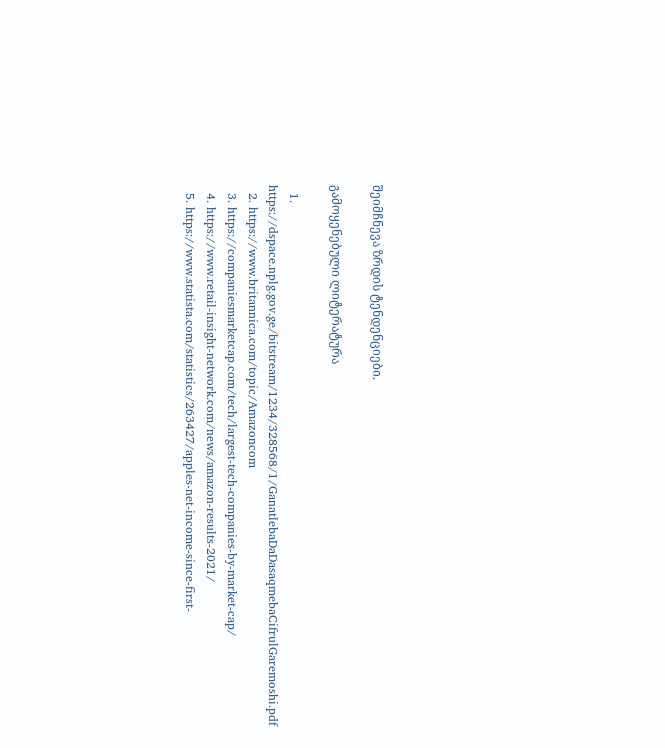შეიმჩნევა ზრდის ტენდენციები.

გამოყენებული ლიტერატურა

  1. https://dspace.nplg.gov.ge/bitstream/1234/328568/1/GanatlebaDaDasaqmebaCifrulGaremoshi.pdf
  2. https://www.britannica.com/topic/Amazoncom
  3. https://companiesmarketcap.com/tech/largest-tech-companies-by-market-cap/
  4. https://www.retail-insight-network.com/news/amazon-results-2021/
  5. https://www.statista.com/statistics/263427/apples-net-income-since-first-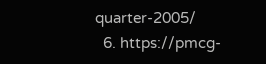quarter-2005/
  6. https://pmcg-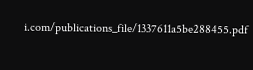i.com/publications_file/1337611a5be288455.pdf